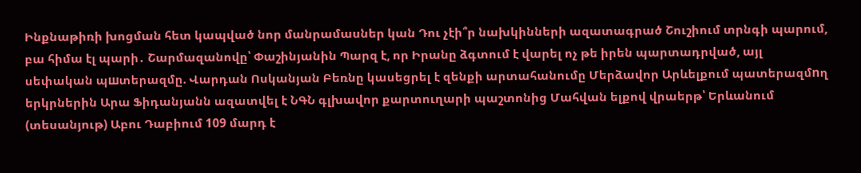Ինքնաթիռի խոցման հետ կապված նոր մանրամասներ կան Դու չէի՞ր նախկինների ազատագրած Շուշիում տրնգի պարում, բա հիմա էլ պարի․ Շարմազանովը՝ Փաշինյանին Պարզ է, որ Իրանը ձգտում է վարել ոչ թե իրեն պարտադրված, այլ սեփական պшտերազմը. Վարդան Ոսկանյան Բեռնը կասեցրել է զենքի արտահանումը Մերձավոր Արևելքում պատերազմnղ երկրներին Արա Ֆիդանյանն ազատվել է ՆԳՆ գլխավոր քարտուղարի պաշտոնից Մահվան ելքով վրաերթ՝ Երևանում (տեսանյութ) Աբու Դաբիում 109 մարդ է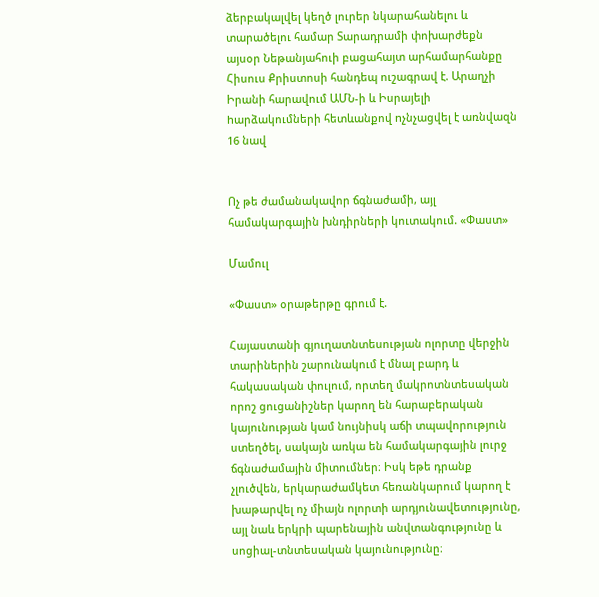ձերբակալվել կեղծ լուրեր նկարահանելու և տարածելու համար Տարադրամի փոխարժեքն այսօր Նեթանյահուի բացահայտ արհամարհանքը Հիսուս Քրիստոսի հանդեպ ուշագրավ է. Արաղչի Իրանի հարավում ԱՄՆ-ի և Իսրայելի hարձակումների հետևանքով nչնչացվել է առնվազն 16 նավ


Ոչ թե ժամանակավոր ճգնաժամի, այլ համակարգային խնդիրների կուտակում. «Փաստ»

Մամուլ

«Փաստ» օրաթերթը գրում է.

Հայաստանի գյուղատնտեսության ոլորտը վերջին տարիներին շարունակում է մնալ բարդ և հակասական փուլում, որտեղ մակրոտնտեսական որոշ ցուցանիշներ կարող են հարաբերական կայունության կամ նույնիսկ աճի տպավորություն ստեղծել, սակայն առկա են համակարգային լուրջ ճգնաժամային միտումներ։ Իսկ եթե դրանք չլուծվեն, երկարաժամկետ հեռանկարում կարող է խաթարվել ոչ միայն ոլորտի արդյունավետությունը, այլ նաև երկրի պարենային անվտանգությունը և սոցիալ-տնտեսական կայունությունը։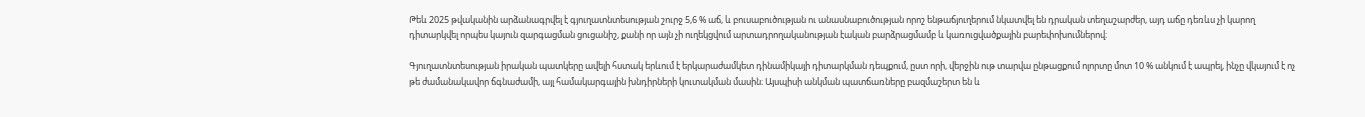Թեև 2025 թվականին արձանագրվել է գյուղատնտեսության շուրջ 5,6 % աճ, և բուսաբուծության ու անասնաբուծության որոշ ենթաճյուղերում նկատվել են դրական տեղաշարժեր, այդ աճը դեռևս չի կարող դիտարկվել որպես կայուն զարգացման ցուցանիշ, քանի որ այն չի ուղեկցվում արտադրողականության էական բարձրացմամբ և կառուցվածքային բարեփոխումներով։

Գյուղատնտեսության իրական պատկերը ավելի հստակ երևում է երկարաժամկետ դինամիկայի դիտարկման դեպքում, ըստ որի, վերջին ութ տարվա ընթացքում ոլորտը մոտ 10 % անկում է ապրել, ինչը վկայում է ոչ թե ժամանակավոր ճգնաժամի, այլ համակարգային խնդիրների կուտակման մասին։ Այսպիսի անկման պատճառները բազմաշերտ են և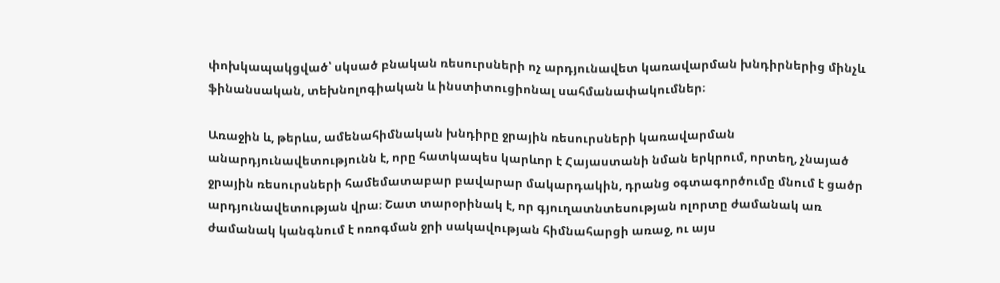փոխկապակցված՝ սկսած բնական ռեսուրսների ոչ արդյունավետ կառավարման խնդիրներից մինչև ֆինանսական, տեխնոլոգիական և ինստիտուցիոնալ սահմանափակումներ։

Առաջին և, թերևս, ամենահիմնական խնդիրը ջրային ռեսուրսների կառավարման անարդյունավետությունն է, որը հատկապես կարևոր է Հայաստանի նման երկրում, որտեղ, չնայած ջրային ռեսուրսների համեմատաբար բավարար մակարդակին, դրանց օգտագործումը մնում է ցածր արդյունավետության վրա։ Շատ տարօրինակ է, որ գյուղատնտեսության ոլորտը ժամանակ առ ժամանակ կանգնում է ոռոգման ջրի սակավության հիմնահարցի առաջ, ու այս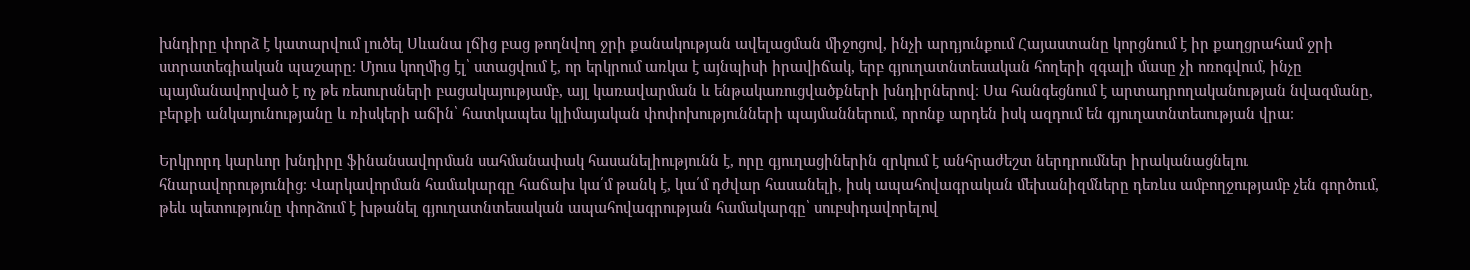խնդիրը փորձ է կատարվում լուծել Սևանա լճից բաց թողնվող ջրի քանակության ավելացման միջոցով, ինչի արդյունքում Հայաստանը կորցնում է իր քաղցրահամ ջրի ստրատեգիական պաշարը։ Մյուս կողմից էլ՝ ստացվում է, որ երկրում առկա է այնպիսի իրավիճակ, երբ գյուղատնտեսական հողերի զգալի մասը չի ոռոգվում, ինչը պայմանավորված է ոչ թե ռեսուրսների բացակայությամբ, այլ կառավարման և ենթակառուցվածքների խնդիրներով։ Սա հանգեցնում է արտադրողականության նվազմանը, բերքի անկայունությանը և ռիսկերի աճին՝ հատկապես կլիմայական փոփոխությունների պայմաններում, որոնք արդեն իսկ ազդում են գյուղատնտեսության վրա։

Երկրորդ կարևոր խնդիրը ֆինանսավորման սահմանափակ հասանելիությունն է, որը գյուղացիներին զրկում է անհրաժեշտ ներդրումներ իրականացնելու հնարավորությունից։ Վարկավորման համակարգը հաճախ կա՛մ թանկ է, կա՛մ դժվար հասանելի, իսկ ապահովագրական մեխանիզմները դեռևս ամբողջությամբ չեն գործում, թեև պետությունը փորձում է խթանել գյուղատնտեսական ապահովագրության համակարգը՝ սուբսիդավորելով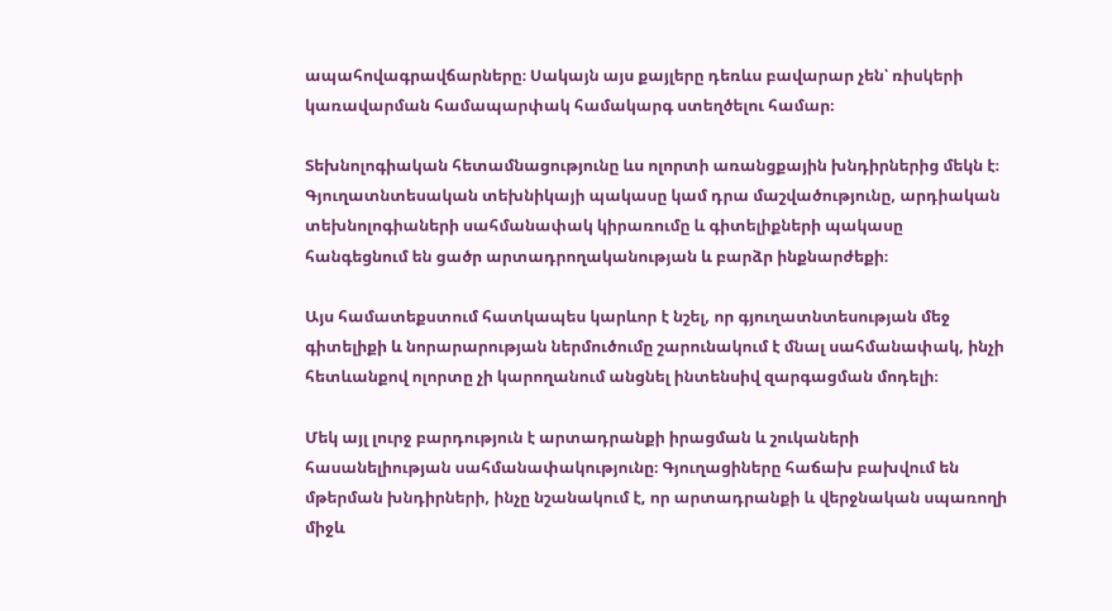ապահովագրավճարները։ Սակայն այս քայլերը դեռևս բավարար չեն՝ ռիսկերի կառավարման համապարփակ համակարգ ստեղծելու համար։

Տեխնոլոգիական հետամնացությունը ևս ոլորտի առանցքային խնդիրներից մեկն է։ Գյուղատնտեսական տեխնիկայի պակասը կամ դրա մաշվածությունը, արդիական տեխնոլոգիաների սահմանափակ կիրառումը և գիտելիքների պակասը հանգեցնում են ցածր արտադրողականության և բարձր ինքնարժեքի։

Այս համատեքստում հատկապես կարևոր է նշել, որ գյուղատնտեսության մեջ գիտելիքի և նորարարության ներմուծումը շարունակում է մնալ սահմանափակ, ինչի հետևանքով ոլորտը չի կարողանում անցնել ինտենսիվ զարգացման մոդելի։

Մեկ այլ լուրջ բարդություն է արտադրանքի իրացման և շուկաների հասանելիության սահմանափակությունը։ Գյուղացիները հաճախ բախվում են մթերման խնդիրների, ինչը նշանակում է, որ արտադրանքի և վերջնական սպառողի միջև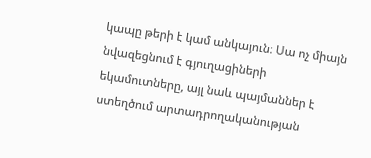կապը թերի է կամ անկայուն։ Սա ոչ միայն նվազեցնում է գյուղացիների եկամուտները, այլ նաև պայմաններ է ստեղծում արտադրողականության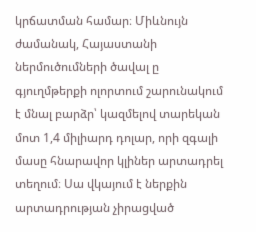կրճատման համար։ Միևնույն ժամանակ, Հայաստանի ներմուծումների ծավալ ը գյուղմթերքի ոլորտում շարունակում է մնալ բարձր՝ կազմելով տարեկան մոտ 1,4 միլիարդ դոլար, որի զգալի մասը հնարավոր կլիներ արտադրել տեղում։ Սա վկայում է ներքին արտադրության չիրացված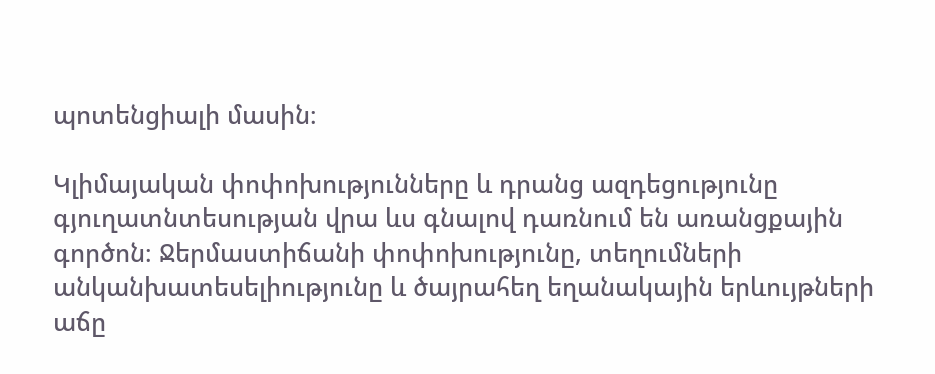պոտենցիալի մասին։

Կլիմայական փոփոխությունները և դրանց ազդեցությունը գյուղատնտեսության վրա ևս գնալով դառնում են առանցքային գործոն։ Ջերմաստիճանի փոփոխությունը, տեղումների անկանխատեսելիությունը և ծայրահեղ եղանակային երևույթների աճը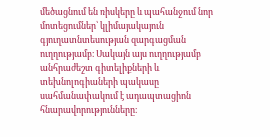մեծացնում են ռիսկերը և պահանջում նոր մոտեցումներ՝ կլիմայակայուն գյուղատնտեսության զարգացման ուղղությամբ։ Սակայն այս ուղղությամբ անհրաժեշտ գիտելիքների և տեխնոլոգիաների պակասը սահմանափակում է ադապտացիոն հնարավորությունները։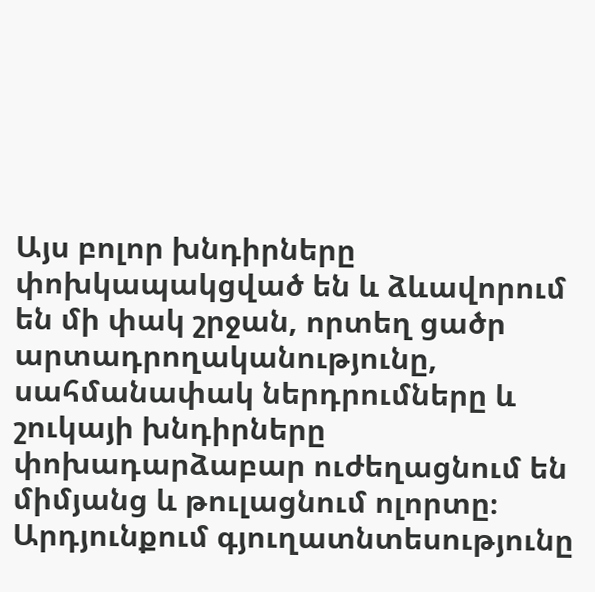Այս բոլոր խնդիրները փոխկապակցված են և ձևավորում են մի փակ շրջան, որտեղ ցածր արտադրողականությունը, սահմանափակ ներդրումները և շուկայի խնդիրները փոխադարձաբար ուժեղացնում են միմյանց և թուլացնում ոլորտը։ Արդյունքում գյուղատնտեսությունը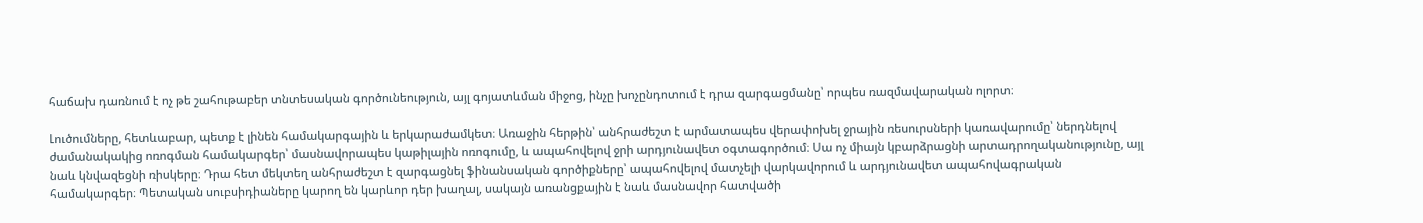հաճախ դառնում է ոչ թե շահութաբեր տնտեսական գործունեություն, այլ գոյատևման միջոց, ինչը խոչընդոտում է դրա զարգացմանը՝ որպես ռազմավարական ոլորտ։

Լուծումները, հետևաբար, պետք է լինեն համակարգային և երկարաժամկետ։ Առաջին հերթին՝ անհրաժեշտ է արմատապես վերափոխել ջրային ռեսուրսների կառավարումը՝ ներդնելով ժամանակակից ոռոգման համակարգեր՝ մասնավորապես կաթիլային ոռոգումը, և ապահովելով ջրի արդյունավետ օգտագործում։ Սա ոչ միայն կբարձրացնի արտադրողականությունը, այլ նաև կնվազեցնի ռիսկերը։ Դրա հետ մեկտեղ անհրաժեշտ է զարգացնել ֆինանսական գործիքները՝ ապահովելով մատչելի վարկավորում և արդյունավետ ապահովագրական համակարգեր։ Պետական սուբսիդիաները կարող են կարևոր դեր խաղալ, սակայն առանցքային է նաև մասնավոր հատվածի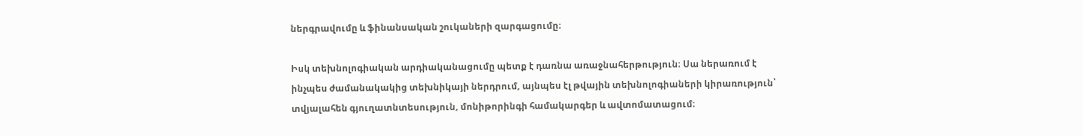ներգրավումը և ֆինանսական շուկաների զարգացումը։

Իսկ տեխնոլոգիական արդիականացումը պետք է դառնա առաջնահերթություն։ Սա ներառում է ինչպես ժամանակակից տեխնիկայի ներդրում, այնպես էլ թվային տեխնոլոգիաների կիրառություն՝ տվյալահեն գյուղատնտեսություն, մոնիթորինգի համակարգեր և ավտոմատացում։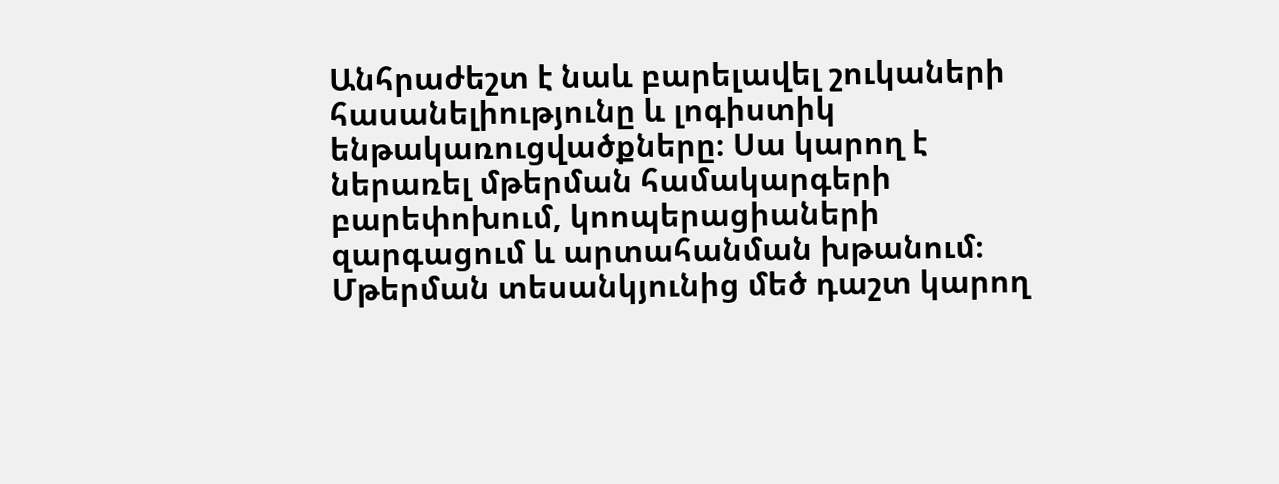Անհրաժեշտ է նաև բարելավել շուկաների հասանելիությունը և լոգիստիկ ենթակառուցվածքները։ Սա կարող է ներառել մթերման համակարգերի բարեփոխում, կոոպերացիաների զարգացում և արտահանման խթանում։ Մթերման տեսանկյունից մեծ դաշտ կարող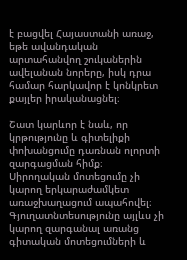է բացվել Հայաստանի առաջ, եթե ավանդական արտահանվող շուկաներին ավելանան նորերը, իսկ դրա համար հարկավոր է կոնկրետ քայլեր իրականացնել։

Շատ կարևոր է նաև, որ կրթությունը և գիտելիքի փոխանցումը դառնան ոլորտի զարգացման հիմք։ Սիրողական մոտեցումը չի կարող երկարաժամկետ առաջխաղացում ապահովել։ Գյուղատնտեսությունը այլևս չի կարող զարգանալ առանց գիտական մոտեցումների և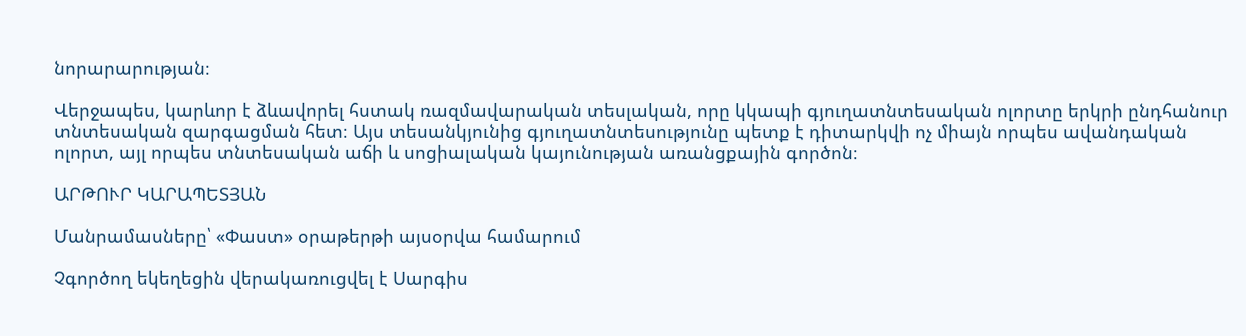նորարարության։

Վերջապես, կարևոր է ձևավորել հստակ ռազմավարական տեսլական, որը կկապի գյուղատնտեսական ոլորտը երկրի ընդհանուր տնտեսական զարգացման հետ։ Այս տեսանկյունից գյուղատնտեսությունը պետք է դիտարկվի ոչ միայն որպես ավանդական ոլորտ, այլ որպես տնտեսական աճի և սոցիալական կայունության առանցքային գործոն։

ԱՐԹՈՒՐ ԿԱՐԱՊԵՏՅԱՆ

Մանրամասները՝ «Փաստ» օրաթերթի այսօրվա համարում

Չգործող եկեղեցին վերակառուցվել է Սարգիս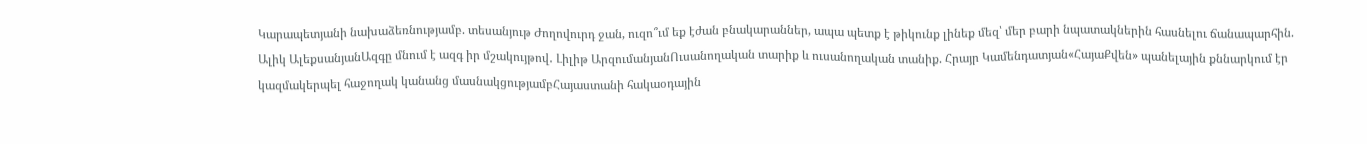Կարապետյանի նախաձեռնությամբ. տեսանյութ Ժողովուրդ ջան, ուզո՞ւմ եք էժան բնակարաններ, ապա պետք է թիկունք լինեք մեզ՝ մեր բարի նպատակներին հասնելու ճանապարհին. Ալիկ ԱլեքսանյանԱզգը մնում է ազգ իր մշակույթով․ Լիլիթ ԱրզումանյանՈւսանողական տարիք և ուսանողական տանիք. Հրայր Կամենդատյան«ՀայաՔվեն» պանելային քննարկում էր կազմակերպել հաջողակ կանանց մասնակցությամբՀայաստանի հակաօդային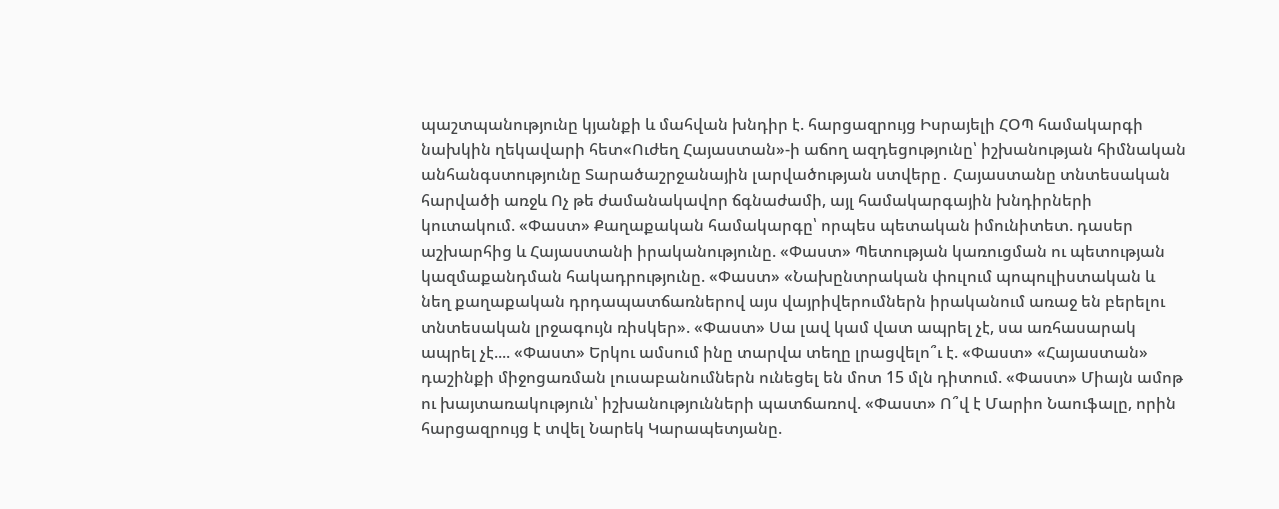պաշտպանությունը կյանքի և մահվան խնդիր է. հարցազրույց Իսրայելի ՀՕՊ համակարգի նախկին ղեկավարի հետ«Ուժեղ Հայաստան»-ի աճող ազդեցությունը՝ իշխանության հիմնական անհանգստությունը Տարածաշրջանային լարվածության ստվերը․ Հայաստանը տնտեսական հարվածի առջև Ոչ թե ժամանակավոր ճգնաժամի, այլ համակարգային խնդիրների կուտակում. «Փաստ» Քաղաքական համակարգը՝ որպես պետական իմունիտետ. դասեր աշխարհից և Հայաստանի իրականությունը. «Փաստ» Պետության կառուցման ու պետության կազմաքանդման հակադրությունը. «Փաստ» «Նախընտրական փուլում պոպուլիստական և նեղ քաղաքական դրդապատճառներով այս վայրիվերումներն իրականում առաջ են բերելու տնտեսական լրջագույն ռիսկեր». «Փաստ» Սա լավ կամ վատ ապրել չէ, սա առհասարակ ապրել չէ.... «Փաստ» Երկու ամսում ինը տարվա տեղը լրացվելո՞ւ է. «Փաստ» «Հայաստան» դաշինքի միջոցառման լուսաբանումներն ունեցել են մոտ 15 մլն դիտում. «Փաստ» Միայն ամոթ ու խայտառակություն՝ իշխանությունների պատճառով. «Փաստ» Ո՞վ է Մարիո Նաուֆալը, որին հարցազրույց է տվել Նարեկ Կարապետյանը.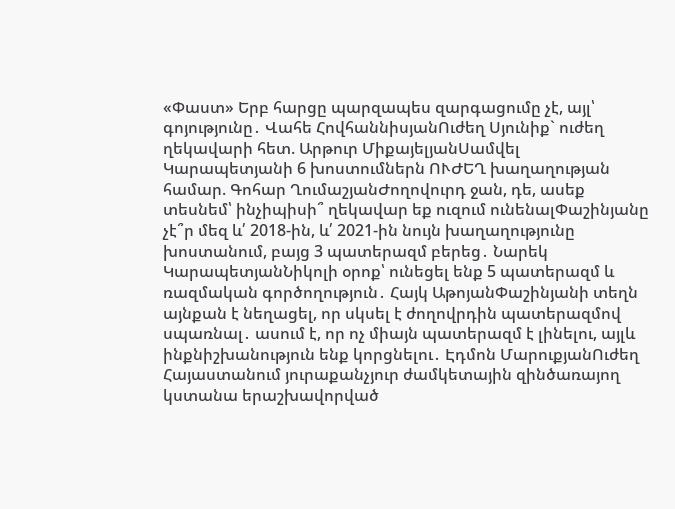«Փաստ» Երբ հարցը պարզապես զարգացումը չէ, այլ՝ գոյությունը․ Վահե ՀովհաննիսյանՈւժեղ Սյունիք` ուժեղ ղեկավարի հետ. Արթուր ՄիքայելյանՍամվել Կարապետյանի 6 խոստումներն ՈՒԺԵՂ խաղաղության համար. Գոհար ՂումաշյանԺողովուրդ ջան, դե, ասեք տեսնեմ՝ ինչիպիսի՞ ղեկավար եք ուզում ունենալՓաշինյանը չէ՞ր մեզ և՛ 2018-ին, և՛ 2021-ին նույն խաղաղությունը խոստանում, բայց 3 պատերազմ բերեց․ Նարեկ ԿարապետյանՆիկոլի օրոք՝ ունեցել ենք 5 պատերազմ և ռազմական գործողություն․ Հայկ ԱթոյանՓաշինյանի տեղն այնքան է նեղացել, որ սկսել է ժողովրդին պատերազմով սպառնալ․ ասում է, որ ոչ միայն պատերազմ է լինելու, այլև ինքնիշխանություն ենք կորցնելու․ Էդմոն ՄարուքյանՈւժեղ Հայաստանում յուրաքանչյուր ժամկետային զինծառայող կստանա երաշխավորված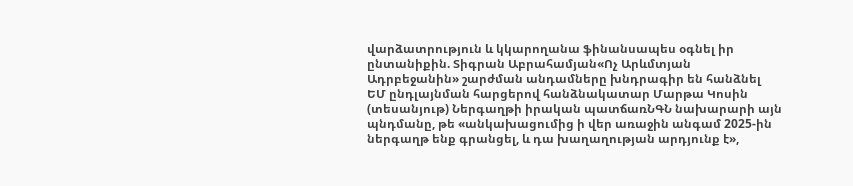վարձատրություն և կկարողանա ֆինանսապես օգնել իր ընտանիքին. Տիգրան Աբրահամյան«Ոչ Արևմտյան Ադրբեջանին» շարժման անդամները խնդրագիր են հանձնել ԵՄ ընդլայնման հարցերով հանձնակատար Մարթա Կոսին (տեսանյութ) Ներգաղթի իրական պատճառՆԳՆ նախարարի այն պնդմանը, թե «անկախացումից ի վեր առաջին անգամ 2025-ին ներգաղթ ենք գրանցել, և դա խաղաղության արդյունք է»,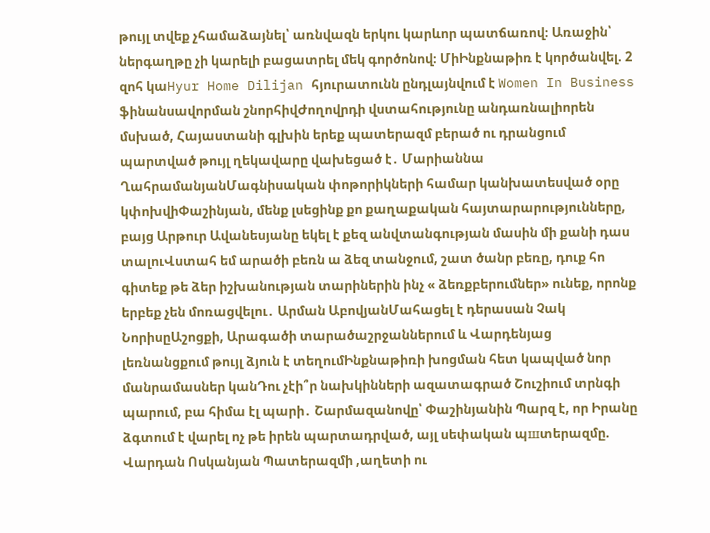թույլ տվեք չհամաձայնել՝ առնվազն երկու կարևոր պատճառով։ Առաջին՝ ներգաղթը չի կարելի բացատրել մեկ գործոնով։ ՄիԻնքնաթիռ է կործանվել. 2 զոհ կաHyur Home Dilijan հյուրատունն ընդլայնվում է Women In Business ֆինանսավորման շնորհիվԺողովրդի վստահությունը անդառնալիորեն մսխած, Հայաստանի գլխին երեք պատերազմ բերած ու դրանցում պարտված թույլ ղեկավարը վախեցած է․ Մարիաննա ՂահրամանյանՄագնիսական փոթորիկների համար կանխատեսված օրը կփոխվիՓաշինյան, մենք լսեցինք քո քաղաքական հայտարարությունները, բայց Արթուր Ավանեսյանը եկել է քեզ անվտանգության մասին մի քանի դաս տալուՎստահ եմ արածի բեռն ա ձեզ տանջում, շատ ծանր բեռը, դուք հո գիտեք թե ձեր իշխանության տարիներին ինչ « ձեռքբերումներ» ունեք, որոնք երբեք չեն մոռացվելու․ Արման ԱբովյանՄահացել է դերասան Չակ ՆորիսըԱշոցքի, Արագածի տարածաշրջաններում և Վարդենյաց լեռնանցքում թույլ ձյուն է տեղումԻնքնաթիռի խոցման հետ կապված նոր մանրամասներ կանԴու չէի՞ր նախկինների ազատագրած Շուշիում տրնգի պարում, բա հիմա էլ պարի․ Շարմազանովը՝ Փաշինյանին Պարզ է, որ Իրանը ձգտում է վարել ոչ թե իրեն պարտադրված, այլ սեփական պшտերազմը. Վարդան Ոսկանյան Պատերազմի ,աղետի ու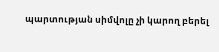պարտության սիմվոլը չի կարող բերել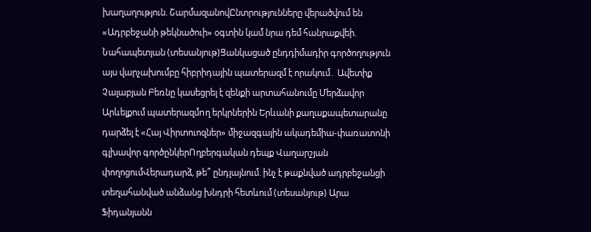խաղաղություն. ՇարմազանովԸնտրությունները վերածվում են «Ադրբեջանի թեկնածուի» օգտին կամ նրա դեմ հանրաքվեի. Նահապետյան (տեսանյութ)Ցանկացած ընդդիմադիր գործողություն այս վարչախումբը հիբրիդային պատերազմ է որակում․ Ավետիք Չալաբյան Բեռնը կասեցրել է զենքի արտահանումը Մերձավոր Արևելքում պատերազմnղ երկրներին Երևանի քաղաքապետարանը դարձել է «Հայ Վիրտուոզներ» միջազգային ակադեմիա-փառատոնի գլխավոր գործընկերՈղբերգական դեպք Վաղարշյան փողոցումՎերադարձ, թե՞ ընդլայնում. ինչ է թաքնված ադրբեջանցի տեղահանված անձանց խնդրի հետևում (տեսանյութ) Արա Ֆիդանյանն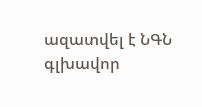ազատվել է ՆԳՆ գլխավոր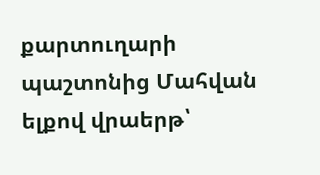քարտուղարի պաշտոնից Մահվան ելքով վրաերթ՝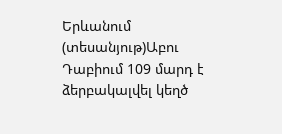Երևանում (տեսանյութ)Աբու Դաբիում 109 մարդ է ձերբակալվել կեղծ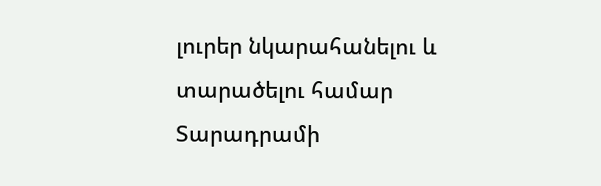լուրեր նկարահանելու և տարածելու համար Տարադրամի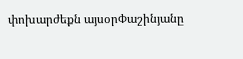փոխարժեքն այսօրՓաշինյանը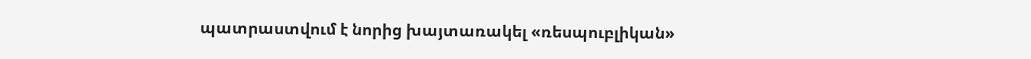պատրաստվում է նորից խայտառակել «ռեսպուբլիկան»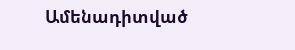Ամենադիտված